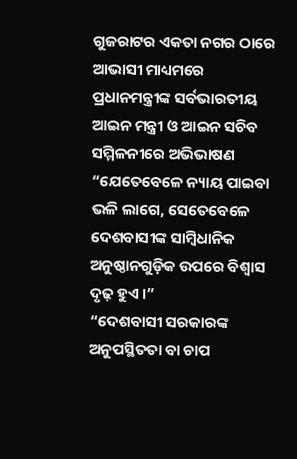ଗୁଜରାଟର ଏକତା ନଗର ଠାରେ ଆଭାସୀ ମାଧ୍ୟମରେ ପ୍ରଧାନମନ୍ତ୍ରୀଙ୍କ ସର୍ବଭାରତୀୟ ଆଇନ ମନ୍ତ୍ରୀ ଓ ଆଇନ ସଚିବ ସମ୍ମିଳନୀରେ ଅଭିଭାଷଣ
“ଯେତେବେଳେ ନ୍ୟାୟ ପାଇବା ଭଳି ଲାଗେ, ସେତେବେଳେ ଦେଶବାସୀଙ୍କ ସାମ୍ବିଧାନିକ ଅନୁଷ୍ଠାନଗୁଡ଼ିକ ଉପରେ ବିଶ୍ୱାସ ଦୃଢ଼ ହୁଏ ।”
“ଦେଶବାସୀ ସରକାରଙ୍କ ଅନୁପସ୍ଥିତତା ବା ଚାପ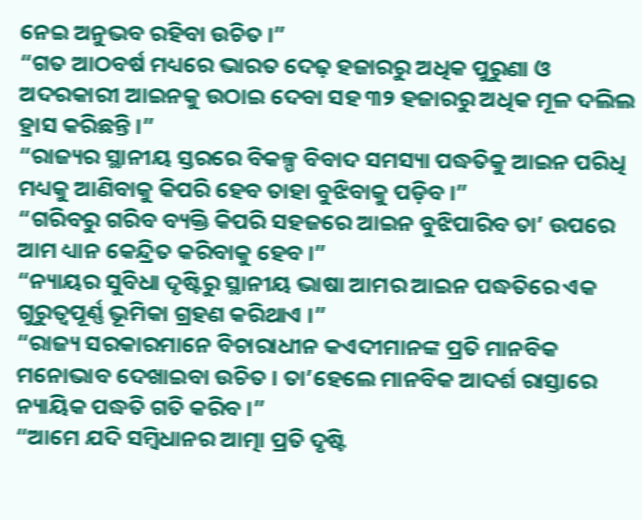ନେଇ ଅନୁଭବ ରହିବା ଉଚିତ ।”
“ଗତ ଆଠବର୍ଷ ମଧ୍ୟରେ ଭାରତ ଦେଢ଼ ହଜାରରୁ ଅଧିକ ପୁରୁଣା ଓ ଅଦରକାରୀ ଆଇନକୁ ଉଠାଇ ଦେବା ସହ ୩୨ ହଜାରରୁ ଅଧିକ ମୂଳ ଦଲିଲ ହ୍ରାସ କରିଛନ୍ତି ।”
“ରାଜ୍ୟର ସ୍ଥାନୀୟ ସ୍ତରରେ ବିକଳ୍ପ ବିବାଦ ସମସ୍ୟା ପଦ୍ଧତିକୁ ଆଇନ ପରିଧି ମଧ୍ୟକୁ ଆଣିବାକୁ କିପରି ହେବ ତାହା ବୁଝିବାକୁ ପଡ଼ିବ ।”
“ଗରିବରୁ ଗରିବ ବ୍ୟକ୍ତି କିପରି ସହଜରେ ଆଇନ ବୁଝିପାରିବ ତା’ ଉପରେ ଆମ ଧ୍ୟାନ କେନ୍ଦ୍ରିତ କରିବାକୁ ହେବ ।”
“ନ୍ୟାୟର ସୁବିଧା ଦୃଷ୍ଟିରୁ ସ୍ଥାନୀୟ ଭାଷା ଆମର ଆଇନ ପଦ୍ଧତିରେ ଏକ ଗୁରୁତ୍ୱପୂର୍ଣ୍ଣ ଭୂମିକା ଗ୍ରହଣ କରିଥାଏ ।”
“ରାଜ୍ୟ ସରକାରମାନେ ବିଚାରାଧୀନ କଏଦୀମାନଙ୍କ ପ୍ରତି ମାନବିକ ମନୋଭାବ ଦେଖାଇବା ଉଚିତ । ତା’ହେଲେ ମାନବିକ ଆଦର୍ଶ ରାସ୍ତାରେ ନ୍ୟାୟିକ ପଦ୍ଧତି ଗତି କରିବ ।”
“ଆମେ ଯଦି ସମ୍ବିଧାନର ଆତ୍ମା ପ୍ରତି ଦୃଷ୍ଟି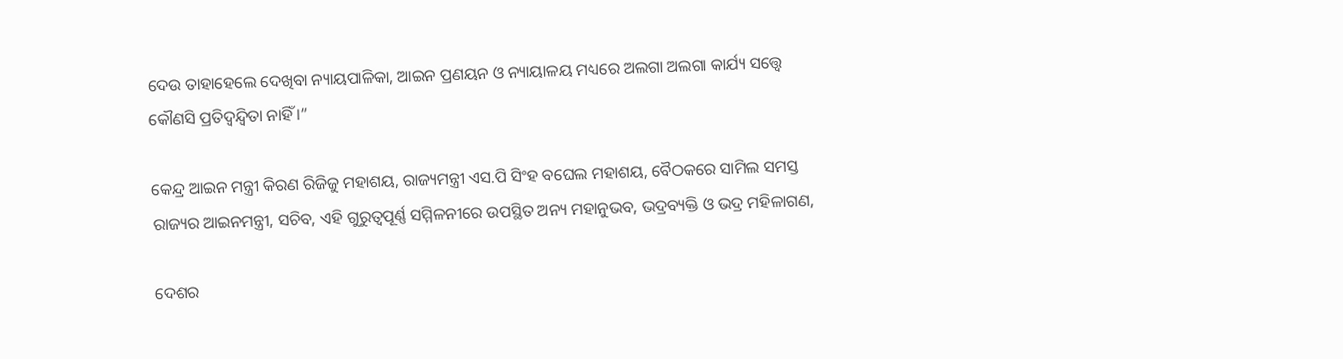ଦେଉ ତାହାହେଲେ ଦେଖିବା ନ୍ୟାୟପାଳିକା, ଆଇନ ପ୍ରଣୟନ ଓ ନ୍ୟାୟାଳୟ ମଧ୍ୟରେ ଅଲଗା ଅଲଗା କାର୍ଯ୍ୟ ସତ୍ତ୍ୱେ କୌଣସି ପ୍ରତିଦ୍ୱନ୍ଦ୍ୱିତା ନାହିଁ ।”

କେନ୍ଦ୍ର ଆଇନ ମନ୍ତ୍ରୀ କିରଣ ରିଜିଜୁ ମହାଶୟ, ରାଜ୍ୟମନ୍ତ୍ରୀ ଏସ.ପି ସିଂହ ବଘେଲ ମହାଶୟ, ବୈଠକରେ ସାମିଲ ସମସ୍ତ ରାଜ୍ୟର ଆଇନମନ୍ତ୍ରୀ, ସଚିବ, ଏହି ଗୁରୁତ୍ୱପୂର୍ଣ୍ଣ ସମ୍ମିଳନୀରେ ଉପସ୍ଥିତ ଅନ୍ୟ ମହାନୁଭବ, ଭଦ୍ରବ୍ୟକ୍ତି ଓ ଭଦ୍ର ମହିଳାଗଣ,

ଦେଶର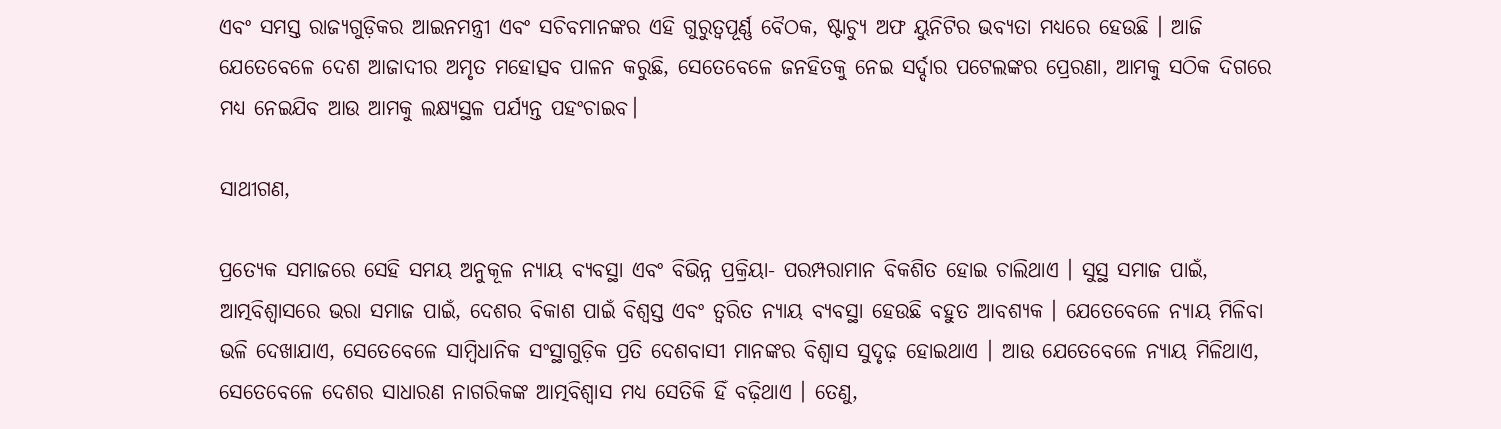ଏବଂ ସମସ୍ତ ରାଜ୍ୟଗୁଡ଼ିକର ଆଇନମନ୍ତ୍ରୀ ଏବଂ ସଚିବମାନଙ୍କର ଏହି ଗୁରୁତ୍ୱପୂର୍ଣ୍ଣ ବୈଠକ, ଷ୍ଟାଚ୍ୟୁ ଅଫ ୟୁନିଟିର ଭବ୍ୟତା ମଧ୍ୟରେ ହେଉଛି । ଆଜି ଯେତେବେଳେ ଦେଶ ଆଜାଦୀର ଅମୃତ ମହୋତ୍ସବ ପାଳନ କରୁଛି, ସେତେବେଳେ ଜନହିତକୁ ନେଇ ସର୍ଦ୍ଦାର ପଟେଲଙ୍କର ପ୍ରେରଣା, ଆମକୁ ସଠିକ ଦିଗରେ ମଧ୍ୟ ନେଇଯିବ ଆଉ ଆମକୁ ଲକ୍ଷ୍ୟସ୍ଥଳ ପର୍ଯ୍ୟନ୍ତ ପହଂଚାଇବ।

ସାଥୀଗଣ,

ପ୍ରତ୍ୟେକ ସମାଜରେ ସେହି ସମୟ ଅନୁକୂଳ ନ୍ୟାୟ ବ୍ୟବସ୍ଥା ଏବଂ ବିଭିନ୍ନ ପ୍ରକ୍ରିୟା- ପରମ୍ପରାମାନ ବିକଶିତ ହୋଇ ଚାଲିଥାଏ । ସୁସ୍ଥ ସମାଜ ପାଇଁ, ଆତ୍ମବିଶ୍ୱାସରେ ଭରା ସମାଜ ପାଇଁ, ଦେଶର ବିକାଶ ପାଇଁ ବିଶ୍ୱସ୍ତ ଏବଂ ତ୍ୱରିତ ନ୍ୟାୟ ବ୍ୟବସ୍ଥା ହେଉଛି ବହୁତ ଆବଶ୍ୟକ । ଯେତେବେଳେ ନ୍ୟାୟ ମିଳିବା ଭଳି ଦେଖାଯାଏ, ସେତେବେଳେ ସାମ୍ବିଧାନିକ ସଂସ୍ଥାଗୁଡ଼ିକ ପ୍ରତି ଦେଶବାସୀ ମାନଙ୍କର ବିଶ୍ୱାସ ସୁଦୃଢ଼ ହୋଇଥାଏ । ଆଉ ଯେତେବେଳେ ନ୍ୟାୟ ମିଳିଥାଏ, ସେ‌‌ତେବେଳେ ଦେଶର ସାଧାରଣ ନାଗରିକଙ୍କ ଆତ୍ମବିଶ୍ୱାସ ମଧ୍ୟ ସେତିକି ହିଁ ବଢ଼ିଥାଏ । ତେଣୁ,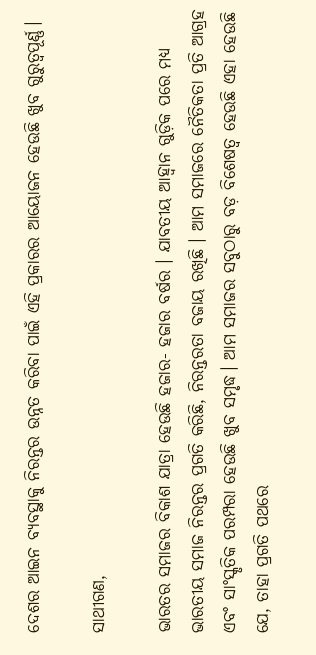ଦେଶର ଆଇନ ବ୍ୟବସ୍ଥାକୁ ନିରନ୍ତର ଉନ୍ନତ କରିବା ପାଇଁ ଏହି ପ୍ରକାରର ଆୟୋଜନ ହେଉଛି ଖୁବ ଗୁରୁତ୍ୱପୂର୍ଣ୍ଣ।

ସାଥୀଗଣ,

ଭାରତର ସମାଜର ବିକାଶ ଯାତ୍ରା ହେଉଛି ହଜାର- ହଜାର ବର୍ଷର । ଯାବତୀୟ ଆହ୍ୱାନ ଗୁଡ଼ିକ ପରେ ମଧ୍ୟ ଭାରତୀୟ ସମାଜ ନିରନ୍ତର ପ୍ରଗତି କରିଛି, ନିରନ୍ତରତା ବଜାୟ ରଖିଛି । ଆମ ସମାଜରେ ନୈତିକତା ପ୍ରତି ଆଗ୍ରହ ଏବଂ ସାଂସ୍କୃତିକ ପରମ୍ପରା ହେଉଛି ଖୁବ ସମୃଦ୍ଧ। ଆମ ସମାଜର ସବୁଠାରୁ ବଡ଼ ବିଶେଷତ୍ବ ହେଉଛି ଏହା ହେଉଛି ଯେ, ତାହା ପ୍ରଗତି ପଥରେ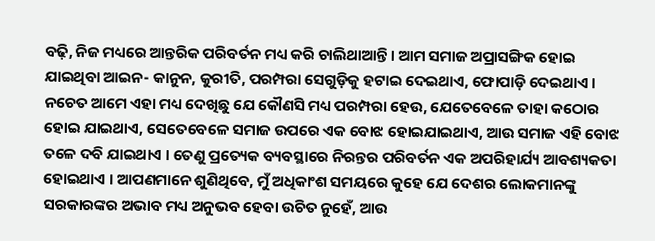ବଢ଼ି, ନିଜ ମଧ୍ୟରେ ଆନ୍ତରିକ ପରିବର୍ତନ ମଧ୍ୟ କରି ଚାଲିଥାଆନ୍ତି । ଆମ ସମାଜ ଅପ୍ରାସଙ୍ଗିକ ହୋଇ ଯାଇଥିବା ଆଇନ- କାନୁନ, କୁରୀତି, ପରମ୍ପରା ସେଗୁଡ଼ିକୁ ହଟାଇ ଦେଇଥାଏ, ଫୋପାଡ଼ି ଦେଇଥାଏ । ନଚେତ ଆମେ ଏହା ମଧ୍ୟ ଦେଖିଛୁ ଯେ କୌଣସି ମଧ୍ୟ ପରମ୍ପରା ହେଉ, ଯେତେବେଳେ ତାହା କଠୋର ହୋଇ ଯାଇଥାଏ, ସେତେବେଳେ ସମାଜ ଉପରେ ଏକ ବୋଝ ହୋଇଯାଇଥାଏ, ଆଉ ସମାଜ ଏହି ବୋଝ ତଳେ ଦବି ଯାଇଥାଏ । ତେଣୁ ପ୍ରତ୍ୟେକ ବ୍ୟବସ୍ଥାରେ ନିରନ୍ତର ପରିବର୍ତନ ଏକ ଅପରିହାର୍ଯ୍ୟ ଆବଶ୍ୟକତା ହୋଇଥାଏ । ଆପଣମାନେ ଶୁଣିଥିବେ, ମୁଁ ଅଧିକାଂଶ ସମୟରେ କୁହେ ଯେ ଦେଶର ଲୋକମାନଙ୍କୁ ସରକାରଙ୍କର ଅଭାବ ମଧ୍ୟ ଅନୁଭବ ହେବା ଉଚିତ ନୁହେଁ, ଆଉ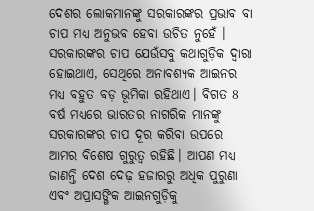ଦେଶର ଲୋକମାନଙ୍କୁ ସରକାରଙ୍କର ପ୍ରଭାବ ବା ଚାପ ମଧ୍ୟ ଅନୁଭବ ହେବା ଉଚିତ ନୁହେଁ । ସରକାରଙ୍କର ଚାପ ଯେଉଁସବୁ କଥାଗୁଡ଼ିକ ଦ୍ୱାରା ହୋଇଥାଏ, ସେଥିରେ ଅନାବଶ୍ୟକ ଆଇନର ମଧ୍ୟ ବହୁତ ବଡ଼ ଭୂମିକା ରହିଥାଏ। ବିଗତ 8 ବର୍ଷ ମଧ୍ୟରେ ଭାରତର ନାଗରିକ ମାନଙ୍କୁ ସରକାରଙ୍କର ଚାପ ଦୂର କରିବା ଉପରେ ଆମର ବିଶେଷ ଗୁରୁତ୍ୱ ରହିଛି। ଆପଣ ମଧ୍ୟ ଜାଣନ୍ତି ଦେଶ ଦେଢ଼ ହଜାରରୁ ଅଧିକ ପୁରୁଣା ଏବଂ ଅପ୍ରାସଙ୍ଗିକ ଆଇନଗୁଡ଼ିକୁ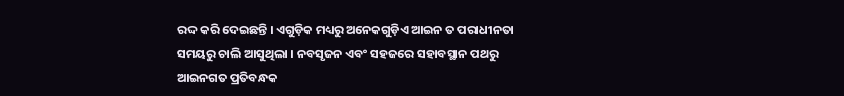ରଦ୍ଦ କରି ଦେଇଛନ୍ତି । ଏଗୁଡ଼ିକ ମଧ୍ୟରୁ ଅନେକଗୁଡ଼ିଏ ଆଇନ ତ ପରାଧୀନତା ସମୟରୁ ଚାଲି ଆସୁଥିଲା । ନବସୃଜନ ଏବଂ ସହଜରେ ସହାବସ୍ଥାନ ପଥରୁ ଆଇନଗତ ପ୍ରତିବନ୍ଧକ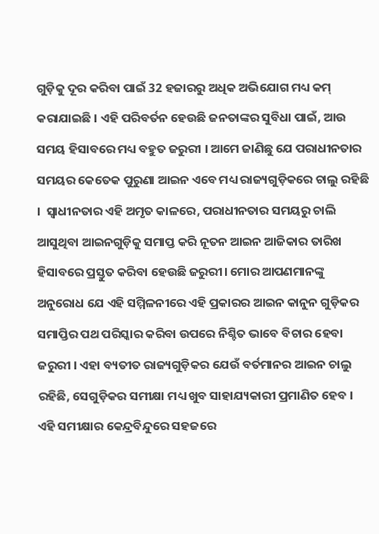ଗୁଡ଼ିକୁ ଦୂର କରିବା ପାଇଁ 32 ହଜାରରୁ ଅଧିକ ଅଭିଯୋଗ ମଧ୍ୟ କମ୍ କରାଯାଇଛି । ଏହି ପରିବର୍ତନ ହେଉଛି ଜନତାଙ୍କର ସୁବିଧା ପାଇଁ, ଆଉ ସମୟ ହିସାବରେ ମଧ୍ୟ ବହୁତ ଜରୁରୀ । ଆମେ ଜାଣିଛୁ ଯେ ପରାଧୀନତାର ସମୟର କେତେକ ପୁରୁଣା ଆଇନ ଏବେ ମଧ୍ୟ ରାଜ୍ୟଗୁଡ଼ିକରେ ଚାଲୁ ରହିଛି ।  ସ୍ବାଧୀନତାର ଏହି ଅମୃତ କାଳରେ, ପରାଧୀନତାର ସମୟରୁ ଚାଲି ଆସୁଥିବା ଆଇନଗୁଡ଼ିକୁ ସମାପ୍ତ କରି ନୂତନ ଆଇନ ଆଜିକାର ତାରିଖ ହିସାବରେ ପ୍ରସ୍ତୁତ କରିବା ହେଉଛି ଜରୁରୀ। ମୋର ଆପଣମାନଙ୍କୁ ଅନୁରୋଧ ଯେ ଏହି ସମ୍ମିଳନୀରେ ଏହି ପ୍ରକାରର ଆଇନ କାନୁନ ଗୁଡ଼ିକର ସମାପ୍ତିର ପଥ ପରିସ୍କାର କରିବା ଉପରେ ନିଶ୍ଚିତ ଭାବେ ବିଚାର ହେବା ଜରୁରୀ । ଏହା ବ୍ୟତୀତ ରାଜ୍ୟଗୁଡ଼ିକର ଯେଉଁ ବର୍ତମାନର ଆଇନ ଚାଲୁ ରହିଛି, ସେଗୁଡ଼ିକର ସମୀକ୍ଷା ମଧ୍ୟ ଖୁବ ସାହାଯ୍ୟକାରୀ ପ୍ରମାଣିତ ହେବ । ଏହି ସମୀକ୍ଷାର କେନ୍ଦ୍ରବିନ୍ଦୁରେ ସହଜରେ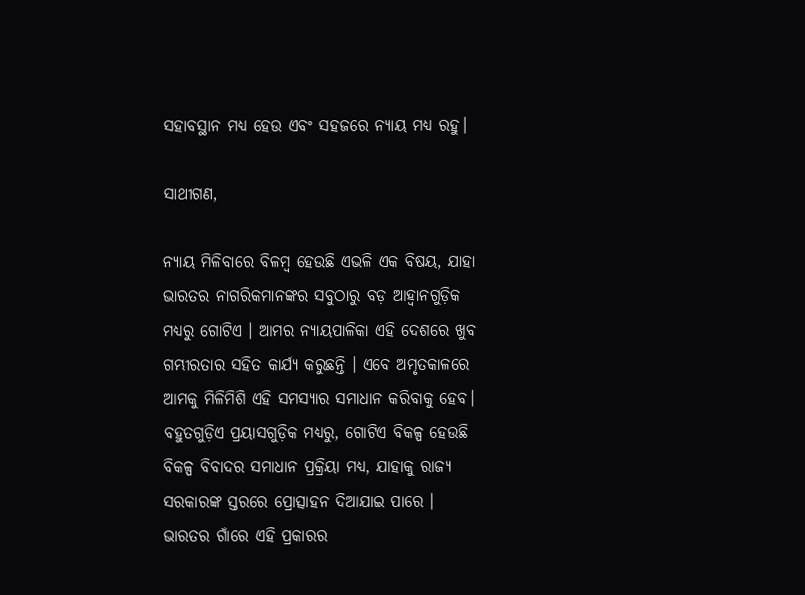ସହାବସ୍ଥାନ ମଧ୍ୟ ହେଉ ଏବଂ ସହଜରେ ନ୍ୟାୟ ମଧ୍ୟ ରହୁ।

ସାଥୀଗଣ,

ନ୍ୟାୟ ମିଳିବାରେ ବିଳମ୍ବ ହେଉଛି ଏଭଳି ଏକ ବିଷୟ, ଯାହା ଭାରତର ନାଗରିକମାନଙ୍କର ସବୁଠାରୁ ବଡ଼ ଆହ୍ୱାନଗୁଡ଼ିକ ମଧ୍ୟରୁ ଗୋଟିଏ । ଆମର ନ୍ୟାୟପାଳିକା ଏହି ଦେଶରେ ଖୁବ ଗମ୍ଭୀରତାର ସହିତ କାର୍ଯ୍ୟ କରୁଛନ୍ତି । ଏବେ ଅମୃତକାଳରେ ଆମକୁ ମିଳିମିଶି ଏହି ସମସ୍ୟାର ସମାଧାନ କରିବାକୁ ହେବ। ବହୁତଗୁଡ଼ିଏ ପ୍ରୟାସଗୁଡ଼ିକ ମଧ୍ୟରୁ, ଗୋଟିଏ ବିକଳ୍ପ ହେଉଛି ବିକଳ୍ପ ବିବାଦର ସମାଧାନ ପ୍ରକ୍ରିୟା ମଧ୍ୟ, ଯାହାକୁ ରାଜ୍ୟ ସରକାରଙ୍କ ସ୍ତରରେ ପ୍ରୋତ୍ସାହନ ଦିଆଯାଇ ପାରେ । ଭାରତର ଗାଁରେ ଏହି ପ୍ରକାରର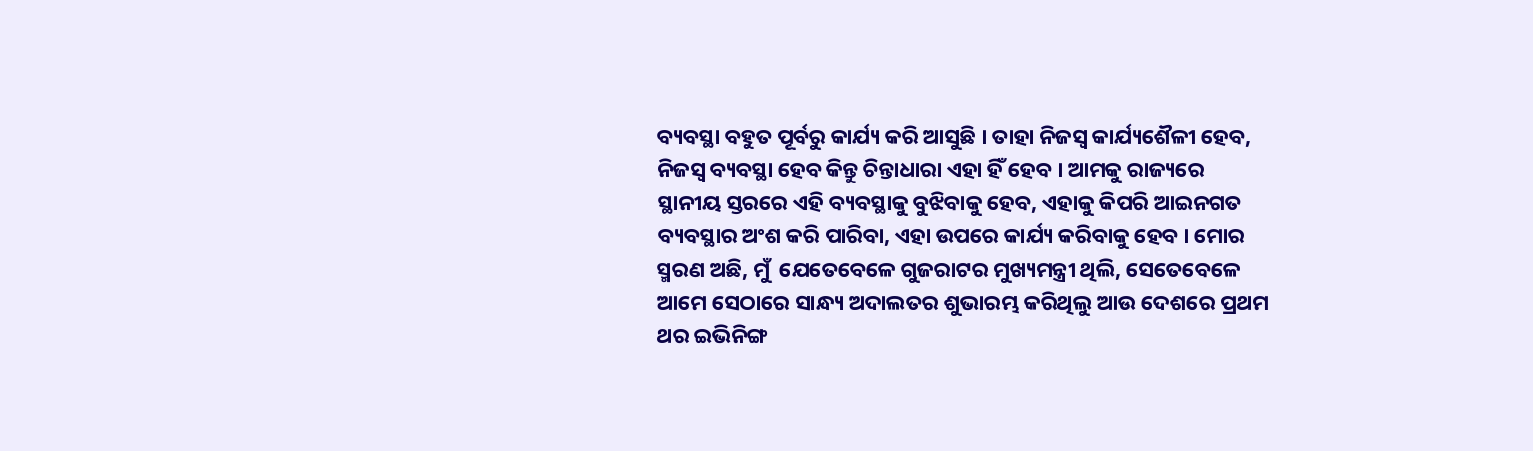ବ୍ୟବସ୍ଥା ବହୁତ ପୂର୍ବରୁ କାର୍ଯ୍ୟ କରି ଆସୁଛି । ତାହା ନିଜସ୍ୱ କାର୍ଯ୍ୟଶୈଳୀ ହେବ, ନିଜସ୍ୱ ବ୍ୟବସ୍ଥା ହେବ କିନ୍ତୁ ଚିନ୍ତାଧାରା ଏହା ହିଁ ହେବ । ଆମକୁ ରାଜ୍ୟରେ ସ୍ଥାନୀୟ ସ୍ତରରେ ଏହି ବ୍ୟବସ୍ଥାକୁ ବୁଝିବାକୁ ହେବ, ଏହାକୁ କିପରି ଆଇନଗତ ବ୍ୟବସ୍ଥାର ଅଂଶ କରି ପାରିବା, ଏହା ଉପରେ କାର୍ଯ୍ୟ କରିବାକୁ ହେବ । ମୋର ସ୍ମରଣ ଅଛି, ମୁଁ  ଯେତେବେଳେ ଗୁଜରାଟର ମୁଖ୍ୟମନ୍ତ୍ରୀ ଥିଲି, ସେତେବେଳେ ଆମେ ସେଠାରେ ସାନ୍ଧ୍ୟ ଅଦାଲତର ଶୁଭାରମ୍ଭ କରିଥିଲୁ ଆଉ ଦେଶରେ ପ୍ରଥମ ଥର ଇଭିନିଙ୍ଗ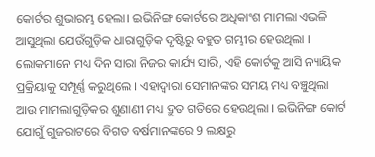କୋର୍ଟର ଶୁଭାରମ୍ଭ ହେଲା। ଇଭିନିଙ୍ଗ କୋର୍ଟରେ ଅଧିକାଂଶ ମାମଲା ଏଭଳି ଆସୁଥିଲା ଯେଉଁଗୁଡ଼ିକ ଧାରାଗୁଡ଼ିକ ଦୃଷ୍ଟିରୁ ବହୁତ ଗମ୍ଭୀର ହେଉଥିଲା । ଲୋକମାନେ ମଧ୍ୟ ଦିନ ସାରା ନିଜର କାର୍ଯ୍ୟ ସାରି, ଏହି କୋର୍ଟକୁ ଆସି ନ୍ୟାୟିକ ପ୍ରକ୍ରିୟାକୁ ସମ୍ପୂର୍ଣ୍ଣ କରୁଥିଲେ । ଏହାଦ୍ୱାରା ସେମାନଙ୍କର ସମୟ ମଧ୍ୟ ବଞ୍ଚୁଥିଲା ଆଉ ମାମଲାଗୁଡ଼ିକର ଶୁଣାଣୀ ମଧ୍ୟ ଦ୍ରୁତ ଗତିରେ ହେଉଥିଲା । ଇଭିନିଙ୍ଗ କୋର୍ଟ ଯୋଗୁଁ ଗୁଜରାଟରେ ବିଗତ ବର୍ଷମାନଙ୍କରେ 9 ଲକ୍ଷରୁ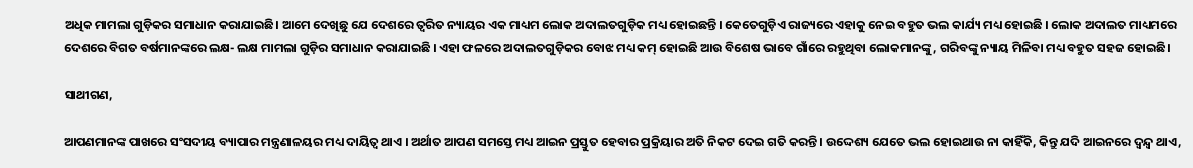ଅଧିକ ମାମଲା ଗୁଡ଼ିକର ସମାଧାନ କରାଯାଇଛି। ଆମେ ଦେଖିଛୁ ଯେ ଦେଶରେ ତ୍ୱରିତ ନ୍ୟାୟର ଏକ ମାଧ୍ୟମ ଲୋକ ଅଦାଲତଗୁଡ଼ିକ ମଧ୍ୟ ହୋଇଛନ୍ତି । କେତେଗୁଡ଼ିଏ ରାଜ୍ୟରେ ଏହାକୁ ନେଇ ବହୁତ ଭଲ କାର୍ଯ୍ୟ ମଧ୍ୟ ହୋଇଛି । ଲୋକ ଅଦାଲତ ମାଧ୍ୟମରେ ଦେଶରେ ବିଗତ ବର୍ଷମାନଙ୍କରେ ଲକ୍ଷ- ଲକ୍ଷ ମାମଲା ଗୁଡ଼ିର ସମାଧାନ କରାଯାଇଛି । ଏହା ଫଳରେ ଅଦାଲତଗୁଡ଼ିକର ବୋଝ ମଧ୍ୟ କମ୍ ହୋଇଛି ଆଉ ବିଶେଷ ଭାବେ ଗାଁରେ ରହୁଥିବା ଲୋକମାନଙ୍କୁ, ଗରିବଙ୍କୁ ନ୍ୟାୟ ମିଳିବା ମଧ୍ୟ ବହୁତ ସହଜ ହୋଇଛି।

ସାଥୀଗଣ,

ଆପଣମାନଙ୍କ ପାଖରେ ସଂସଦୀୟ ବ୍ୟାପାର ମନ୍ତ୍ରଣାଳୟର ମଧ୍ୟ ଦାୟିତ୍ୱ ଥାଏ । ଅର୍ଥାତ ଆପଣ ସମସ୍ତେ ମଧ୍ୟ ଆଇନ ପ୍ରସ୍ତୁତ ହେବାର ପ୍ରକ୍ରିୟାର ଅତି ନିକଟ ଦେଇ ଗତି କରନ୍ତି । ଉଦ୍ଦେଶ୍ୟ ଯେତେ ଭଲ ହୋଇଥାଉ ନା କାହିଁକି, କିନ୍ତୁ ଯଦି ଆଇନରେ ଦ୍ୱନ୍ଦ୍ୱ ଥାଏ,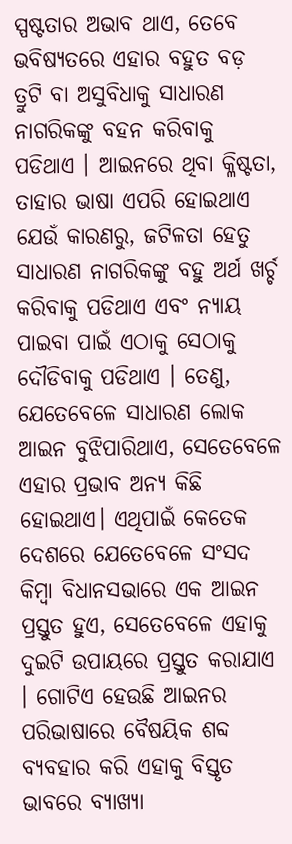ସ୍ପଷ୍ଟତାର ଅଭାବ ଥାଏ, ତେବେ ଭବିଷ୍ୟତରେ ଏହାର ବହୁତ ବଡ଼ ତ୍ରୁଟି ବା ଅସୁବିଧା‌କୁ ସାଧାରଣ ନାଗରିକଙ୍କୁ ବହନ କରିବାକୁ ପଡିଥାଏ । ଆଇନରେ ଥିବା କ୍ଳିଷ୍ଟତା, ତାହାର ଭାଷା ଏପରି ହୋଇଥାଏ ଯେଉଁ କାରଣରୁ, ଜଟିଳତା ହେତୁ ସାଧାରଣ ନାଗରିକଙ୍କୁ ବହୁ ଅର୍ଥ ଖର୍ଚ୍ଚ କରିବାକୁ ପଡିଥାଏ ଏବଂ ନ୍ୟାୟ ପାଇବା ପାଇଁ ଏଠାକୁ ସେଠାକୁ ଦୌଡିବାକୁ ପଡିଥାଏ । ତେଣୁ, ଯେତେବେଳେ ସାଧାରଣ ଲୋକ ଆଇନ ବୁଝିପାରିଥାଏ, ସେତେବେଳେ ଏହାର ପ୍ରଭାବ ଅନ୍ୟ କିଛି ହୋଇଥାଏ। ଏଥିପାଇଁ କେତେକ ଦେଶରେ ଯେତେବେଳେ ସଂସଦ କିମ୍ବା ବିଧାନସଭାରେ ଏକ ଆଇନ ପ୍ରସ୍ତୁତ ହୁଏ, ସେତେବେଳେ ଏହାକୁ ଦୁଇଟି ଉପାୟରେ ପ୍ରସ୍ତୁତ କରାଯାଏ । ଗୋଟିଏ ହେଉଛି ଆଇନର ପରିଭାଷାରେ ବୈଷୟିକ ଶବ୍ଦ ବ୍ୟବହାର କରି ଏହାକୁ ବିସ୍ତୃତ ଭାବରେ ବ୍ୟାଖ୍ୟା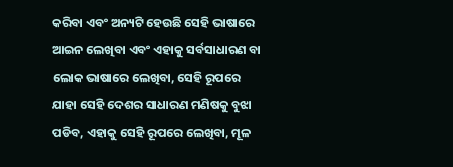କରିବା ଏବଂ ଅନ୍ୟଟି ହେଉଛି ସେହି ଭାଷାରେ ଆଇନ ଲେଖିବା ଏବଂ ଏହାକୁ ସର୍ବସାଧାରଣ ବା ଲୋକ ଭାଷାରେ ଲେଖିବା, ସେହି ରୂପରେ ଯାହା ସେହି ଦେଶର ସାଧାରଣ ମଣିଷକୁ ବୁଝା ପଡିବ, ଏହାକୁ ସେହି ରୂପରେ ଲେଖିବା, ମୂଳ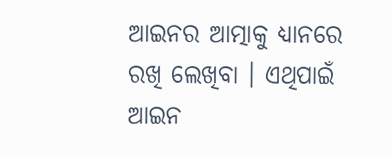ଆଇନର ଆତ୍ମାକୁ ଧ୍ୟାନରେ ରଖି ଲେଖିବା । ଏଥିପାଇଁ ଆଇନ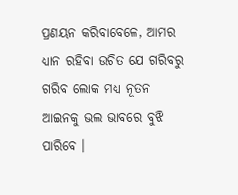ପ୍ରଣୟନ କରିବାବେଳେ, ଆମର ଧ୍ୟାନ ରହିବା ଉଚିତ ଯେ ଗରିବରୁ ଗରିବ ଲୋକ ମଧ୍ୟ ନୂତନ ଆଇନକୁ ଭଲ ଭାବରେ ବୁଝି ପାରିବେ ।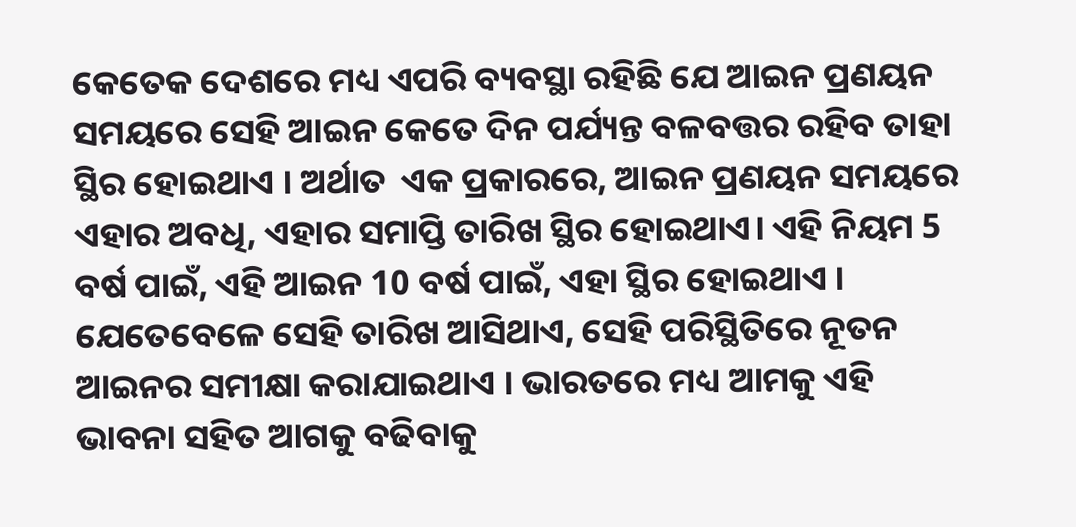କେତେକ ଦେଶରେ ମଧ୍ୟ ଏପରି ବ୍ୟବସ୍ଥା ରହିଛି ଯେ ଆଇନ ପ୍ରଣୟନ ସମୟରେ ସେହି ଆଇନ କେତେ ଦିନ ପର୍ଯ୍ୟନ୍ତ ବଳବତ୍ତର ରହିବ ତାହା ସ୍ଥିର ହୋଇଥାଏ । ଅର୍ଥାତ  ଏକ ପ୍ରକାରରେ, ଆଇନ ପ୍ରଣୟନ ସମୟରେ ଏହାର ଅବଧି, ଏହାର ସମାପ୍ତି ତାରିଖ ସ୍ଥିର ହୋଇଥାଏ। ଏହି ନିୟମ 5 ବର୍ଷ ପାଇଁ, ଏହି ଆଇନ 10 ବର୍ଷ ପାଇଁ, ଏହା ସ୍ଥିର ହୋଇଥାଏ । ଯେତେବେଳେ ସେହି ତାରିଖ ଆସିଥାଏ, ସେହି ପରିସ୍ଥିତିରେ ନୂତନ ଆଇନର ସମୀକ୍ଷା କରାଯାଇଥାଏ । ଭାରତରେ ମଧ୍ୟ ଆମକୁ ଏହି ଭାବନା ସହିତ ଆଗକୁ ବଢିବାକୁ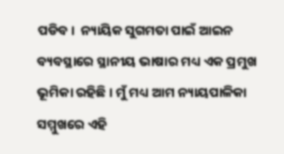ପଡିବ।  ନ୍ୟାୟିକ ସୁଗମତା ପାଇଁ ଆଇନ ବ୍ୟବସ୍ଥାରେ ସ୍ଥାନୀୟ ଭାଷାର ମଧ୍ୟ ଏକ ପ୍ରମୁଖ ଭୂମିକା ରହିଛି। ମୁଁ ମଧ୍ୟ ଆମ ନ୍ୟାୟପାଳିକା ସମ୍ମୁଖରେ ଏହି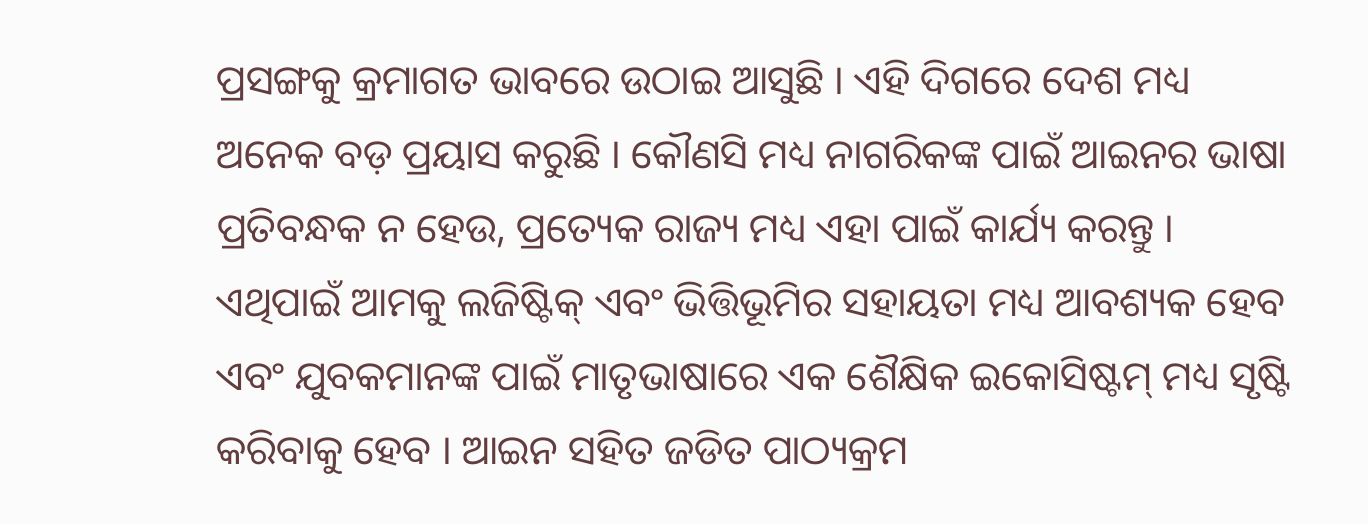ପ୍ରସଙ୍ଗକୁ କ୍ରମାଗତ ଭାବରେ ଉଠାଇ ଆସୁଛି । ଏହି ଦିଗରେ ଦେଶ ମଧ୍ୟ ଅନେକ ବଡ଼ ପ୍ରୟାସ କରୁଛି । କୌଣସି ମଧ୍ୟ ନାଗରିକଙ୍କ ପାଇଁ ଆଇନର ଭାଷା ପ୍ରତିବନ୍ଧକ ନ ହେଉ, ପ୍ରତ୍ୟେକ ରାଜ୍ୟ ମଧ୍ୟ ଏହା ପାଇଁ କାର୍ଯ୍ୟ କରନ୍ତୁ । ଏଥିପାଇଁ ଆମକୁ ଲଜିଷ୍ଟିକ୍ ଏବଂ ଭିତ୍ତିଭୂମିର ସହାୟତା ମଧ୍ୟ ଆବଶ୍ୟକ ହେବ ଏବଂ ଯୁବକମାନଙ୍କ ପାଇଁ ମାତୃଭାଷାରେ ଏକ ଶୈକ୍ଷିକ ଇକୋସିଷ୍ଟମ୍ ମଧ୍ୟ ସୃଷ୍ଟି କରିବାକୁ ହେବ । ଆଇନ ସହିତ ଜଡିତ ପାଠ୍ୟକ୍ରମ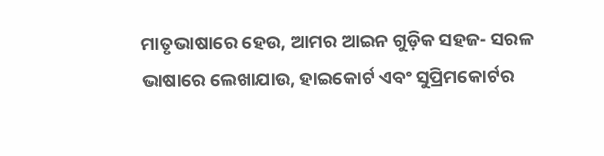ମାତୃଭାଷାରେ ହେଉ, ଆମର ଆଇନ ଗୁଡ଼ିକ ସହଜ- ସରଳ ଭାଷାରେ ଲେଖାଯାଉ, ହାଇକୋର୍ଟ ଏବଂ ସୁପ୍ରିମକୋର୍ଟର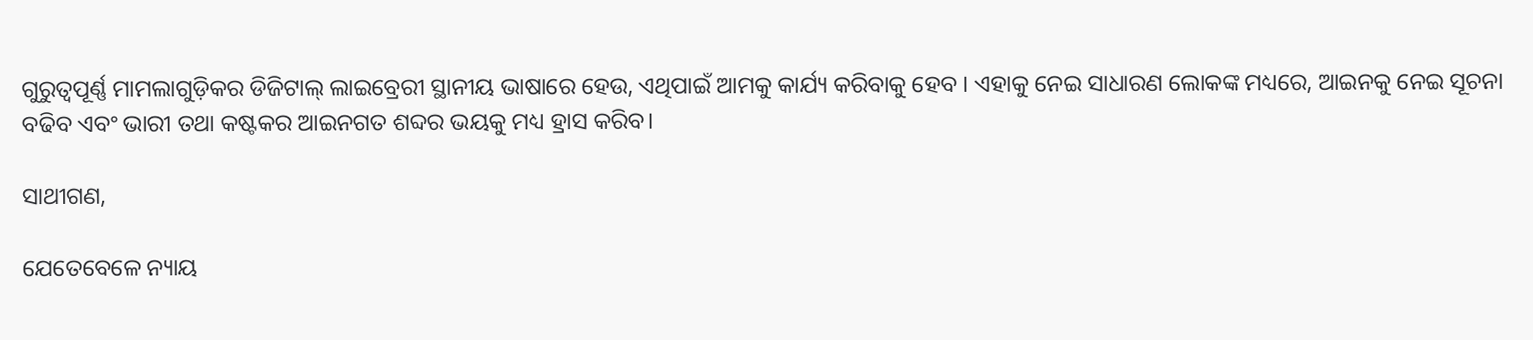ଗୁରୁତ୍ୱପୂର୍ଣ୍ଣ ମାମଲାଗୁଡ଼ିକର ଡିଜିଟାଲ୍ ଲାଇବ୍ରେରୀ ସ୍ଥାନୀୟ ଭାଷାରେ ହେଉ, ଏଥିପାଇଁ ଆମକୁ କାର୍ଯ୍ୟ କରିବାକୁ ହେବ । ଏହାକୁ ନେଇ ସାଧାରଣ ଲୋକଙ୍କ ମଧ୍ୟରେ, ଆଇନକୁ ନେଇ ସୂଚନା ବଢିବ ଏବଂ ଭାରୀ ତଥା କଷ୍ଟକର ଆଇନଗତ ଶବ୍ଦର ଭୟକୁ ମଧ୍ୟ ହ୍ରାସ କରିବ।

ସାଥୀଗଣ,

ଯେତେବେଳେ ନ୍ୟାୟ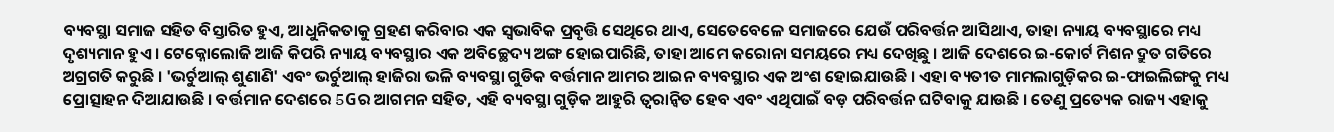ବ୍ୟବସ୍ଥା ସମାଜ ସହିତ ବିସ୍ତାରିତ ହୁଏ, ଆଧୁନିକତାକୁ ଗ୍ରହଣ କରିବାର ଏକ ସ୍ବଭାବିକ ପ୍ରବୃତ୍ତି ସେଥିରେ ଥାଏ, ସେତେବେଳେ ସମାଜରେ ଯେଉଁ ପରିବର୍ତ୍ତନ ଆସିଥାଏ, ତାହା ନ୍ୟାୟ ବ୍ୟବସ୍ଥାରେ ମଧ୍ୟ ଦୃଶ୍ୟମାନ ହୁଏ । ଟେକ୍ନୋଲୋଜି ଆଜି କିପରି ନ୍ୟାୟ ବ୍ୟବସ୍ଥାର ଏକ ଅବିଚ୍ଛେଦ୍ୟ ଅଙ୍ଗ ହୋଇପାରିଛି, ତାହା ଆମେ କରୋନା ସମୟରେ ମଧ୍ୟ ଦେଖିଛୁ । ଆଜି ଦେଶରେ ଇ-କୋର୍ଟ ମିଶନ ଦ୍ରୁତ ଗତିରେ ଅଗ୍ରଗତି କରୁଛି । 'ଭର୍ଚୁଆଲ୍ ଶୁଣାଣି' ଏବଂ ଭର୍ଚୁଆଲ୍ ହାଜିରା ଭଳି ବ୍ୟବସ୍ଥା ଗୁଡିକ ବର୍ତ୍ତମାନ ଆମର ଆଇନ ବ୍ୟବସ୍ଥାର ଏକ ଅଂଶ ହୋଇଯାଉଛି । ଏହା ବ୍ୟତୀତ ମାମଲାଗୁଡ଼ିକର ଇ-ଫାଇଲିଙ୍ଗକୁ ମଧ୍ୟ ପ୍ରୋତ୍ସାହନ ଦିଆଯାଉଛି । ବର୍ତ୍ତମାନ ଦେଶରେ 5Gର ଆଗମନ ସହିତ, ଏହି ବ୍ୟବସ୍ଥା ଗୁଡ଼ିକ ଆହୁରି ତ୍ୱରାନ୍ୱିତ ହେବ ଏବଂ ଏଥିପାଇଁ ବଡ଼ ପରିବର୍ତ୍ତନ ଘଟିବାକୁ ଯାଉଛି । ତେଣୁ ପ୍ରତ୍ୟେକ ରାଜ୍ୟ ଏହାକୁ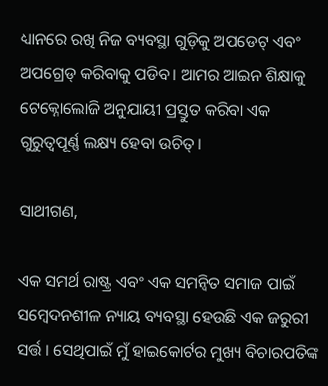ଧ୍ୟାନରେ ରଖି ନିଜ ବ୍ୟବସ୍ଥା ଗୁଡ଼ିକୁ ଅପଡେଟ୍ ଏବଂ ଅପଗ୍ରେଡ୍ କରିବାକୁ ପଡିବ। ଆମର ଆଇନ ଶିକ୍ଷାକୁ ଟେକ୍ନୋଲୋଜି ଅନୁଯାୟୀ ପ୍ରସ୍ତୁତ କରିବା ଏକ ଗୁରୁତ୍ୱପୂର୍ଣ୍ଣ ଲକ୍ଷ୍ୟ ହେବା ଉଚିତ୍।

ସାଥୀଗଣ,

ଏକ ସମର୍ଥ ରାଷ୍ଟ୍ର ଏବଂ ଏକ ସମନ୍ୱିତ ସମାଜ ପାଇଁ ସମ୍ବେଦନଶୀଳ ନ୍ୟାୟ ବ୍ୟବସ୍ଥା ହେଉଛି ଏକ ଜରୁରୀ ସର୍ତ୍ତ । ସେଥିପାଇଁ ମୁଁ ହାଇକୋର୍ଟର ମୁଖ୍ୟ ବିଚାରପତିଙ୍କ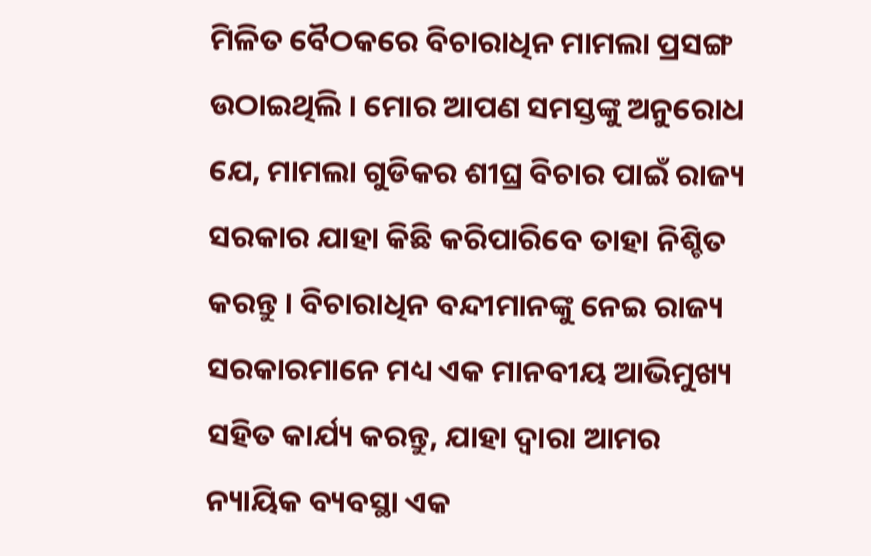ମିଳିତ ବୈଠକରେ ବିଚାରାଧିନ ମାମଲା ପ୍ରସଙ୍ଗ ଉଠାଇଥିଲି । ମୋର ଆପଣ ସମସ୍ତଙ୍କୁ ଅନୁରୋଧ ଯେ, ମାମଲା ଗୁଡିକର ଶୀଘ୍ର ବିଚାର ପାଇଁ ରାଜ୍ୟ ସରକାର ଯାହା କିଛି କରିପାରିବେ ତାହା ନିଶ୍ଚିତ କରନ୍ତୁ । ବିଚାରାଧିନ ବନ୍ଦୀମାନଙ୍କୁ ନେଇ ରାଜ୍ୟ ସରକାରମାନେ ମଧ୍ୟ ଏକ ମାନବୀୟ ଆଭିମୁଖ୍ୟ ସହିତ କାର୍ଯ୍ୟ କରନ୍ତୁ, ଯାହା ଦ୍ବାରା ଆମର ନ୍ୟାୟିକ ବ୍ୟବସ୍ଥା ଏକ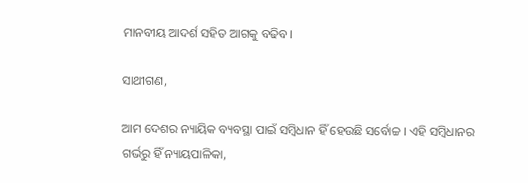ମାନବୀୟ ଆଦର୍ଶ ସହିତ ଆଗକୁ ବଢିବ।

ସାଥୀଗଣ,

ଆମ ଦେଶର ନ୍ୟାୟିକ ବ୍ୟବସ୍ଥା ପାଇଁ ସମ୍ବିଧାନ ହିଁ ହେଉଛି ସର୍ବୋଚ୍ଚ । ଏହି ସମ୍ବିଧାନର ଗର୍ଭରୁ ହିଁ ନ୍ୟାୟପାଳିକା,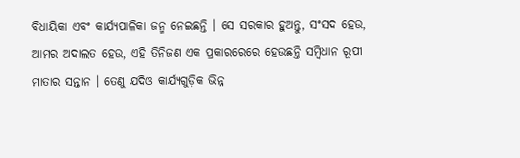ବିଧାୟିକା ଏବଂ କାର୍ଯ୍ୟପାଳିକା ଜନ୍ମ ନେଇଛନ୍ତି । ସେ ସରକାର ହୁଅନ୍ତୁ, ସଂସଦ ହେଉ, ଆମର ଅଦାଲତ ହେଉ, ଏହି ତିନିଜଣ ଏକ ପ୍ରକାରରେରେ ହେଉଛନ୍ତି ସମ୍ବିଧାନ ରୂପୀ ମାତାର ସନ୍ତାନ । ତେଣୁ ଯଦିଓ କାର୍ଯ୍ୟଗୁଡ଼ିକ ଭିନ୍ନ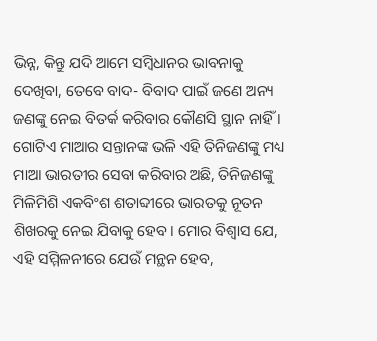ଭିନ୍ନ, କିନ୍ତୁ ଯଦି ଆମେ ସମ୍ବିଧାନର ଭାବନାକୁ ଦେଖିବା, ତେବେ ବାଦ- ବିବାଦ ପାଇଁ ଜଣେ ଅନ୍ୟ ଜଣଙ୍କୁ ନେଇ ବିତର୍କ କରିବାର କୌଣସି ସ୍ଥାନ ନାହିଁ । ଗୋଟିଏ ମାଆର ସନ୍ତାନଙ୍କ ଭଳି ଏହି ତିନିଜଣଙ୍କୁ ମଧ୍ୟ ମାଆ ଭାରତୀର ସେବା କରିବାର ଅଛି, ତିନିଜଣଙ୍କୁ ମିଳିମିଶି ଏକବିଂଶ ଶତାବ୍ଦୀରେ ଭାରତକୁ ନୂତନ ଶିଖରକୁ ନେଇ ଯିବାକୁ ହେବ। ମୋର ବିଶ୍ବାସ ଯେ, ଏହି ସମ୍ମିଳନୀରେ ଯେଉଁ ମନ୍ଥନ ହେବ,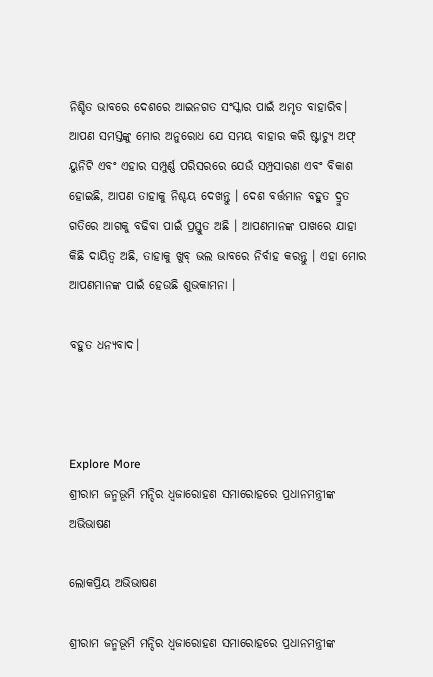ନିଶ୍ଚିତ ଭାବରେ ଦେଶରେ ଆଇନଗତ ସଂସ୍କାର ପାଇଁ ଅମୃତ ବାହାରିବ। ଆପଣ ସମସ୍ତଙ୍କୁ ମୋର ଅନୁରୋଧ ଯେ ସମୟ ବାହାର କରି ଷ୍ଟାଚ୍ୟୁ ଅଫ୍ ୟୁନିଟି ଏବଂ ଏହାର ସମ୍ପୁର୍ଣ୍ଣ ପରିସରରେ ଯେଉଁ ସମ୍ପ୍ରସାରଣ ଏବଂ ବିକାଶ ହୋଇଛି, ଆପଣ ତାହାକୁ ନିଶ୍ଚୟ ଦେଖନ୍ତୁ । ଦେଶ ବର୍ତ୍ତମାନ ବହୁତ ଦ୍ରୁତ ଗତିରେ ଆଗକୁ ବଢିବା ପାଇଁ ପ୍ରସ୍ତୁତ ଅଛି । ଆପଣମାନଙ୍କ ପାଖରେ ଯାହା କିଛି ଦାୟିତ୍ୱ ଅଛି, ତାହାକୁ ଖୁବ୍ ଭଲ ଭାବରେ ନିର୍ବାହ କରନ୍ତୁ । ଏହା ମୋର ଆପଣମାନଙ୍କ ପାଇଁ ହେଉଛି ଶୁଭକାମନା ।

ବହୁତ ଧନ୍ୟବାଦ।



Explore More
ଶ୍ରୀରାମ ଜନ୍ମଭୂମି ମନ୍ଦିର ଧ୍ଵଜାରୋହଣ ସମାରୋହରେ ପ୍ରଧାନମନ୍ତ୍ରୀଙ୍କ ଅଭିଭାଷଣ

ଲୋକପ୍ରିୟ ଅଭିଭାଷଣ

ଶ୍ରୀରାମ ଜନ୍ମଭୂମି ମନ୍ଦିର ଧ୍ଵଜାରୋହଣ ସମାରୋହରେ ପ୍ରଧାନମନ୍ତ୍ରୀଙ୍କ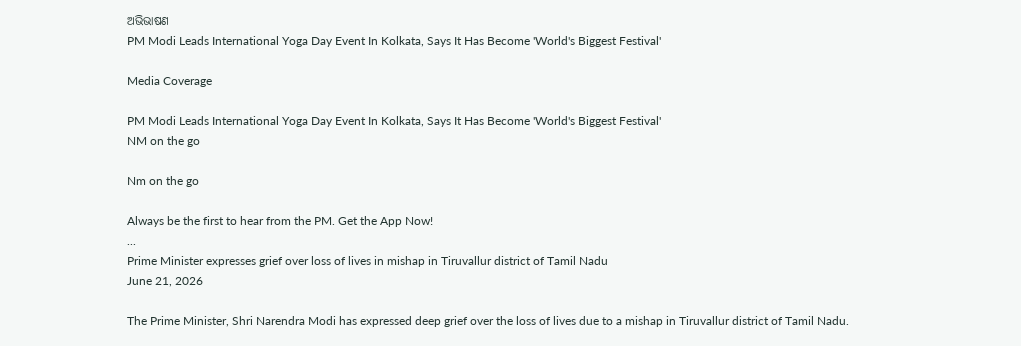ଅଭିଭାଷଣ
PM Modi Leads International Yoga Day Event In Kolkata, Says It Has Become 'World's Biggest Festival'

Media Coverage

PM Modi Leads International Yoga Day Event In Kolkata, Says It Has Become 'World's Biggest Festival'
NM on the go

Nm on the go

Always be the first to hear from the PM. Get the App Now!
...
Prime Minister expresses grief over loss of lives in mishap in Tiruvallur district of Tamil Nadu
June 21, 2026

The Prime Minister, Shri Narendra Modi has expressed deep grief over the loss of lives due to a mishap in Tiruvallur district of Tamil Nadu.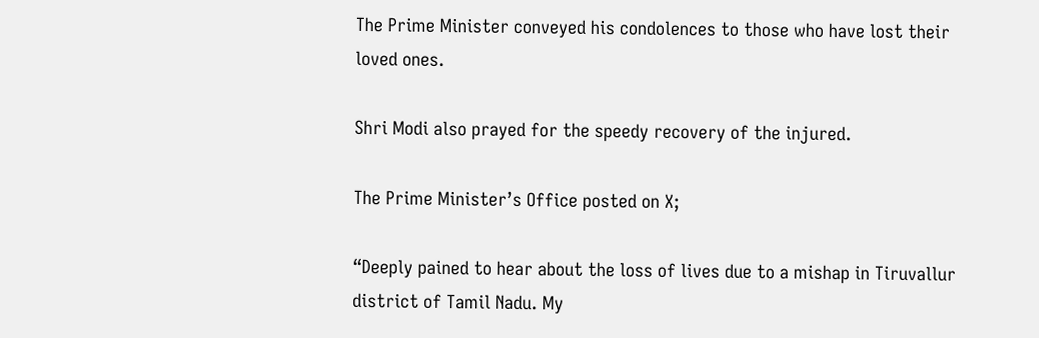The Prime Minister conveyed his condolences to those who have lost their loved ones.

Shri Modi also prayed for the speedy recovery of the injured.

The Prime Minister’s Office posted on X;

“Deeply pained to hear about the loss of lives due to a mishap in Tiruvallur district of Tamil Nadu. My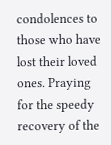condolences to those who have lost their loved ones. Praying for the speedy recovery of the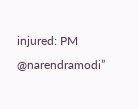injured: PM @narendramodi”